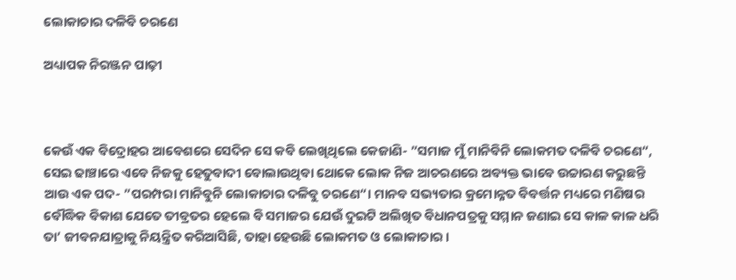ଲୋକାଚାର ଦଳିବି ଚରଣେ

ଅଧ୍ୟାପକ ନିରଞ୍ଜନ ପାଢ଼ୀ



କେଉଁ ଏକ ବିଦ୍ରୋହର ଆବେଶରେ ସେଦିନ ସେ କବି ଲେଖିଥିଲେ କେଜାଣି- ”ସମାଜ ମୁଁ ମାନିବିନି ଲୋକମତ ଦଳିବି ଚରଣେ“, ସେଇ ଢାଞ୍ଚାରେ ଏବେ ନିଜକୁ ହେତୁବାଦୀ ବୋଲାଉଥିବା ଥୋକେ ଲୋକ ନିଜ ଆଚରଣରେ ଅବ୍ୟକ୍ତ ଭାବେ ଉଚ୍ଚାରଣ କରୁଛନ୍ତି ଆଉ ଏକ ପଦ- ”ପରମ୍ପରା ମାନିବୁନି ଲୋକାଚାର ଦଳିବୁ ଚରଣେ“। ମାନବ ସଭ୍ୟତାର କ୍ରମୋନ୍ନତ ବିବର୍ତ୍ତନ ମଧ୍ୟରେ ମଣିଷର ବୌଦ୍ଧିକ ବିକାଶ ଯେତେ ତୀବ୍ରତର ହେଲେ ବି ସମାଜର ଯେଉଁ ଦୁଇଟି ଅଲିଖିତ ବିଧାନପତ୍ରକୁ ସମ୍ମାନ ଜଣାଇ ସେ କାଳ କାଳ ଧରି ତା’ ଜୀବନଯାତ୍ରାକୁ ନିୟନ୍ତ୍ରିତ କରିଆସିଛି, ତାହା ହେଉଛି ଲୋକମତ ଓ ଲୋକାଚାର।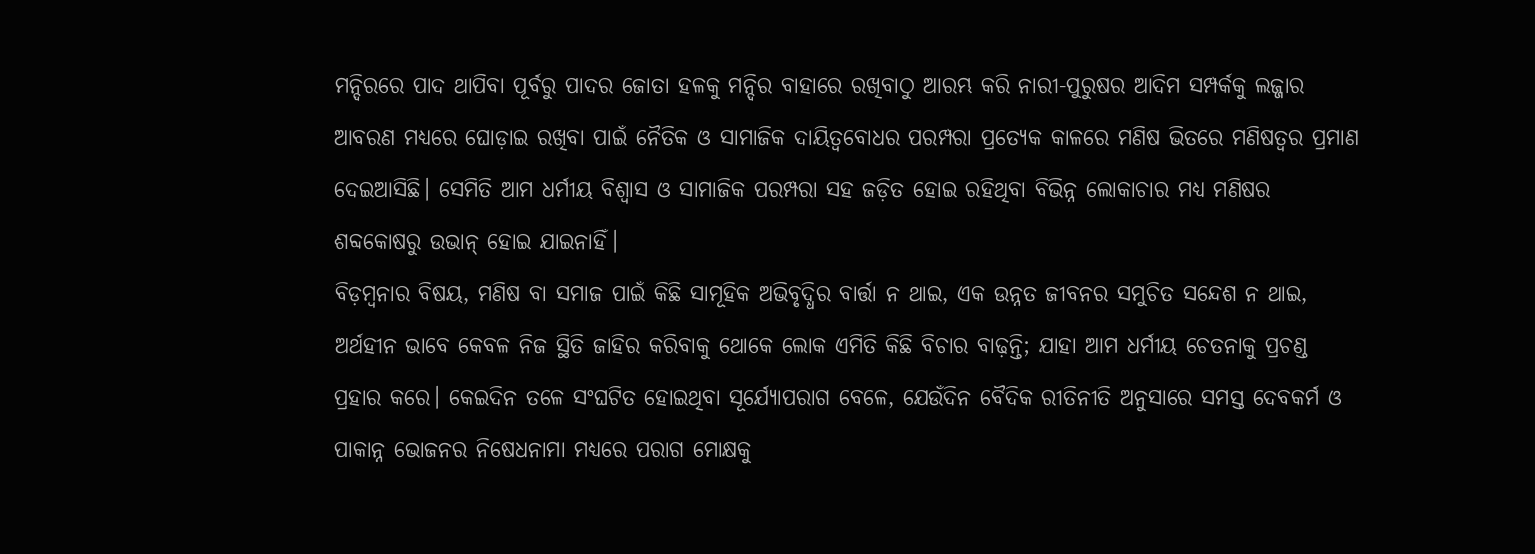ମନ୍ଦିରରେ ପାଦ ଥାପିବା ପୂର୍ବରୁ ପାଦର ଜୋତା ହଳକୁ ମନ୍ଦିର ବାହାରେ ରଖିବାଠୁ ଆରମ୍ଭ କରି ନାରୀ-ପୁରୁଷର ଆଦିମ ସମ୍ପର୍କକୁ ଲଜ୍ଜାର ଆବରଣ ମଧ୍ୟରେ ଘୋଡ଼ାଇ ରଖିବା ପାଇଁ ନୈତିକ ଓ ସାମାଜିକ ଦାୟିତ୍ୱବୋଧର ପରମ୍ପରା ପ୍ରତ୍ୟେକ କାଳରେ ମଣିଷ ଭିତରେ ମଣିଷତ୍ୱର ପ୍ରମାଣ ଦେଇଆସିଛି। ସେମିତି ଆମ ଧର୍ମୀୟ ବିଶ୍ୱାସ ଓ ସାମାଜିକ ପରମ୍ପରା ସହ ଜଡ଼ିତ ହୋଇ ରହିଥିବା ବିଭିନ୍ନ ଲୋକାଚାର ମଧ୍ୟ ମଣିଷର ଶବ୍ଦକୋଷରୁ ଉଭାନ୍‌ ହୋଇ ଯାଇନାହିଁ।
ବିଡ଼ମ୍ବନାର ବିଷୟ, ମଣିଷ ବା ସମାଜ ପାଇଁ କିଛି ସାମୂହିକ ଅଭିବୃଦ୍ଧିର ବାର୍ତ୍ତା ନ ଥାଇ, ଏକ ଉନ୍ନତ ଜୀବନର ସମୁଚିତ ସନ୍ଦେଶ ନ ଥାଇ, ଅର୍ଥହୀନ ଭାବେ କେବଳ ନିଜ ସ୍ଥିତି ଜାହିର କରିବାକୁ ଥୋକେ ଲୋକ ଏମିତି କିଛି ବିଚାର ବାଢ଼ନ୍ତି; ଯାହା ଆମ ଧର୍ମୀୟ ଚେତନାକୁ ପ୍ରଚଣ୍ଡ ପ୍ରହାର କରେ। କେଇଦିନ ତଳେ ସଂଘଟିତ ହୋଇଥିବା ସୂର୍ଯ୍ୟୋପରାଗ ବେଳେ, ଯେଉଁଦିନ ବୈଦିକ ରୀତିନୀତି ଅନୁସାରେ ସମସ୍ତ ଦେବକର୍ମ ଓ ପାକାନ୍ନ ଭୋଜନର ନିଷେଧନାମା ମଧ୍ୟରେ ପରାଗ ମୋକ୍ଷକୁ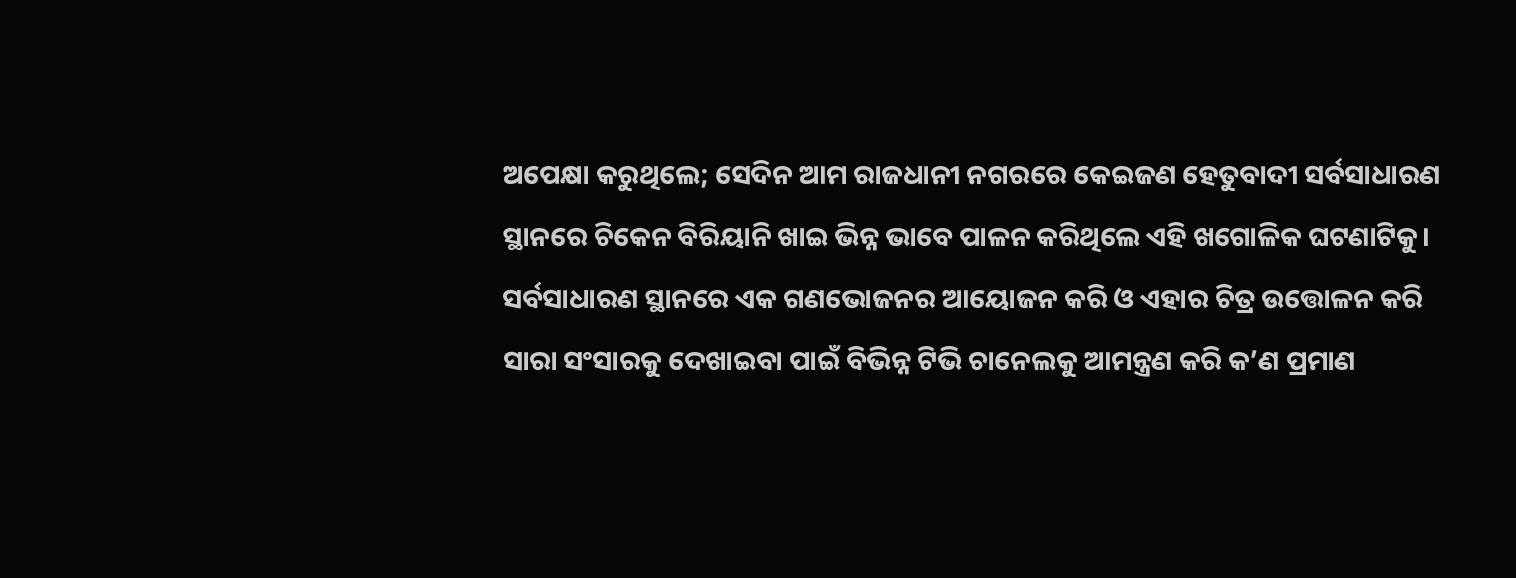ଅପେକ୍ଷା କରୁଥିଲେ; ସେଦିନ ଆମ ରାଜଧାନୀ ନଗରରେ କେଇଜଣ ହେତୁବାଦୀ ସର୍ବସାଧାରଣ ସ୍ଥାନରେ ଚିକେନ ବିରିୟାନି ଖାଇ ଭିନ୍ନ ଭାବେ ପାଳନ କରିଥିଲେ ଏହି ଖଗୋଳିକ ଘଟଣାଟିକୁ। ସର୍ବସାଧାରଣ ସ୍ଥାନରେ ଏକ ଗଣଭୋଜନର ଆୟୋଜନ କରି ଓ ଏହାର ଚିତ୍ର ଉତ୍ତୋଳନ କରି ସାରା ସଂସାରକୁ ଦେଖାଇବା ପାଇଁ ବିଭିନ୍ନ ଟିଭି ଚାନେଲକୁ ଆମନ୍ତ୍ରଣ କରି କ’ଣ ପ୍ରମାଣ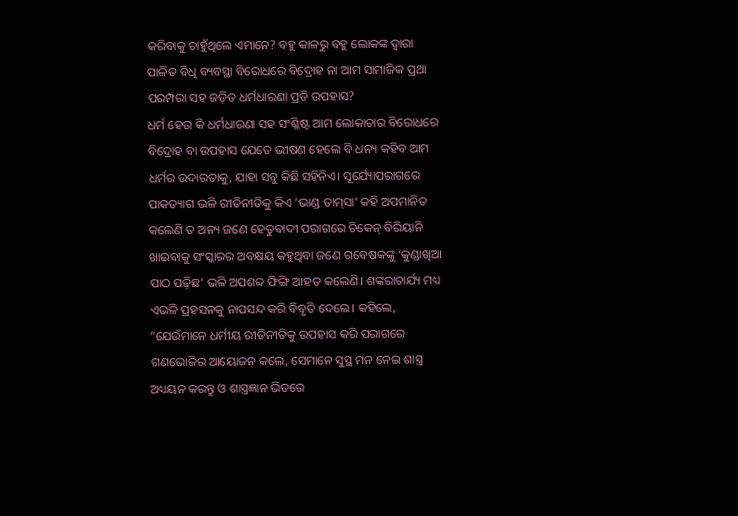କରିବାକୁ ଚାହୁଁଥିଲେ ଏମାନେ? ବହୁ କାଳରୁ ବହୁ ଲୋକଙ୍କ ଦ୍ୱାରା ପାଳିତ ବିଧି ବ୍ୟବସ୍ଥା ବିରୋଧରେ ବିଦ୍ରୋହ ନା ଆମ ସାମାଜିକ ପ୍ରଥା ପରମ୍ପରା ସହ ଜଡ଼ିତ ଧର୍ମଧାରଣା ପ୍ରତି ଉପହାସ?
ଧର୍ମ ହେଉ କି ଧର୍ମଧାରଣା ସହ ସଂଶ୍ଳିଷ୍ଟ ଆମ ଲୋକାଚାର ବିରୋଧରେ ବିଦ୍ରୋହ ବା ଉପହାସ ଯେତେ ଭୀଷଣ ହେଲେ ବି ଧନ୍ୟ କହିବ ଆମ ଧର୍ମର ଉଦାରତାକୁ, ଯାହା ସବୁ କିଛି ସହିନିଏ। ସୂର୍ଯ୍ୟୋପରାଗରେ ପାକତ୍ୟାଗ ଭଳି ରୀତିନୀତିକୁ କିଏ ‘ଭାଣ୍ଡ ତାମ୍‌ସା’ କହି ଅପମାନିତ କଲେଣି ତ ଅନ୍ୟ ଜଣେ ହେତୁବାଦୀ ପରାଗରେ ଚିକେନ୍‌ ବିରିୟାନି ଖାଇବାକୁ ସଂସ୍କାରର ଅବକ୍ଷୟ କହୁଥିବା ଜଣେ ଗବେଷକଙ୍କୁ ‘କୁଣ୍ଡାଖିଆ ପାଠ ପଢ଼ିଛ’ ଭଳି ଅପଶବ୍ଦ ଫିଙ୍ଗି ଆହତ କଲେଣି। ଶଙ୍କରାଚାର୍ଯ୍ୟ ମଧ୍ୟ ଏଭଳି ପ୍ରହସନକୁ ନାପସନ୍ଦ କରି ବିବୃତି ଦେଲେ। କହିଲେ, ”ଯେଉଁମାନେ ଧର୍ମୀୟ ରୀତିନୀତିକୁ ଉପହାସ କରି ପରାଗରେ ଗଣଭୋଜିର ଆୟୋଜନ କଲେ, ସେମାନେ ସୁସ୍ଥ ମନ ନେଇ ଶାସ୍ତ୍ର ଅଧ୍ୟୟନ କରନ୍ତୁ ଓ ଶାସ୍ତ୍ରଜ୍ଞାନ ଭିତରେ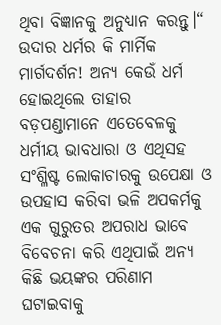ଥିବା ବିଜ୍ଞାନକୁ ଅନୁଧ୍ୟାନ କରନ୍ତୁ।“ ଉଦାର ଧର୍ମର କି ମାର୍ମିକ ମାର୍ଗଦର୍ଶନ! ଅନ୍ୟ କେଉଁ ଧର୍ମ ହୋଇଥିଲେ ତାହାର ବଡ଼ପଣ୍ଡାମାନେ ଏତେବେଳକୁ ଧର୍ମୀୟ ଭାବଧାରା ଓ ଏଥିସହ ସଂଶ୍ଳିଷ୍ଟ ଲୋକାଚାରକୁ ଉପେକ୍ଷା ଓ ଉପହାସ କରିବା ଭଳି ଅପକର୍ମକୁ ଏକ ଗୁରୁତର ଅପରାଧ ଭାବେ ବିବେଚନା କରି ଏଥିପାଇଁ ଅନ୍ୟ କିଛି ଭୟଙ୍କର ପରିଣାମ ଘଟାଇବାକୁ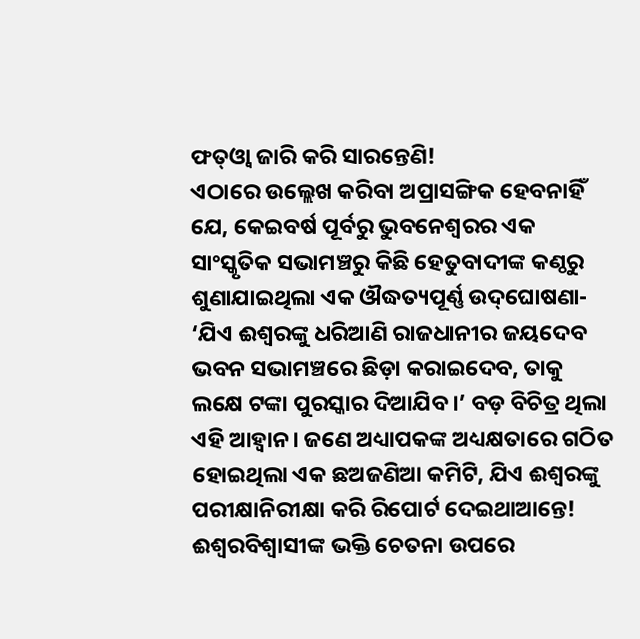ଫତ୍‌ଓ୍ବା ଜାରି କରି ସାରନ୍ତେଣି!
ଏଠାରେ ଉଲ୍ଲେଖ କରିବା ଅପ୍ରାସଙ୍ଗିକ ହେବନାହିଁ ଯେ, କେଇବର୍ଷ ପୂର୍ବରୁ ଭୁବନେଶ୍ୱରର ଏକ ସାଂସ୍କୃତିକ ସଭାମଞ୍ଚରୁ କିଛି ହେତୁବାଦୀଙ୍କ କଣ୍ଠରୁ ଶୁଣାଯାଇଥିଲା ଏକ ଔଦ୍ଧତ୍ୟପୂର୍ଣ୍ଣ ଉଦ୍‌ଘୋଷଣା- ‘ଯିଏ ଈଶ୍ୱରଙ୍କୁ ଧରିଆଣି ରାଜଧାନୀର ଜୟଦେବ ଭବନ ସଭାମଞ୍ଚରେ ଛିଡ଼ା କରାଇଦେବ, ତାକୁ ଲକ୍ଷେ ଟଙ୍କା ପୁରସ୍କାର ଦିଆଯିବ।’ ବଡ଼ ବିଚିତ୍ର ଥିଲା ଏହି ଆହ୍ବାନ। ଜଣେ ଅଧ୍ୟାପକଙ୍କ ଅଧ୍ୟକ୍ଷତାରେ ଗଠିତ ହୋଇଥିଲା ଏକ ଛଅଜଣିଆ କମିଟି, ଯିଏ ଈଶ୍ୱରଙ୍କୁ ପରୀକ୍ଷାନିରୀକ୍ଷା କରି ରିପୋର୍ଟ ଦେଇଥାଆନ୍ତେ! ଈଶ୍ୱରବିଶ୍ୱାସୀଙ୍କ ଭକ୍ତି ଚେତନା ଉପରେ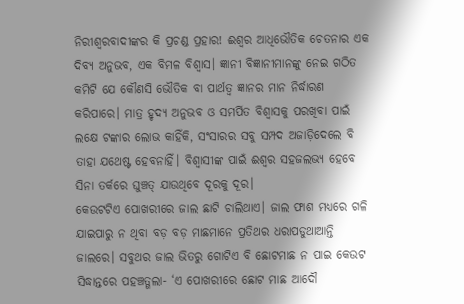ନିରୀଶ୍ୱରବାଦୀଙ୍କର କି ପ୍ରଚଣ୍ଡ ପ୍ରହାର! ଈଶ୍ୱର ଆଧିଭୌତିକ ଚେତନାର ଏକ ଦିବ୍ୟ ଅନୁଭବ, ଏକ ବିମଳ ବିଶ୍ୱାସ। ଜ୍ଞାନୀ ବିଜ୍ଞାନୀମାନଙ୍କୁ ନେଇ ଗଠିତ କମିଟି ଯେ କୌଣସି ଭୌତିକ ବା ପାର୍ଥତ୍ବ ଜ୍ଞାନର ମାନ ନିର୍ଦ୍ଧାରଣ କରିପାରେ। ମାତ୍ର ହୃଦ୍ୟ ଅନୁଭବ ଓ ସମର୍ପିତ ବିଶ୍ୱାସକୁ ପରଖିବା ପାଇଁ ଲକ୍ଷେ ଟଙ୍କାର ଲୋଭ କାହିଁକି, ସଂସାରର ସବୁ ସମ୍ପଦ ଅଜାଡ଼ିଦେଲେ ବି ତାହା ଯଥେଷ୍ଟ ହେବନାହିଁ। ବିଶ୍ୱାସୀଙ୍କ ପାଇଁ ଈଶ୍ୱର ସହଜଲଭ୍ୟ ହେବେ ସିନା ତର୍କରେ ଘୁଞ୍ଚତ୍ ଯାଉଥିବେ ଦୂରକୁ ଦୂର।
କେଉଟଟିଏ ପୋଖରୀରେ ଜାଲ ଛାଟି ଚାଲିଥାଏ। ଜାଲ ଫାଶ ମଧ୍ୟରେ ଗଳି ଯାଇପାରୁ ନ ଥିବା ବଡ଼ ବଡ଼ ମାଛମାନେ ପ୍ରତିଥର ଧରାପଡୁଥାଆନ୍ତି ଜାଲରେ। ସବୁଥର ଜାଲ ଭିତରୁ ଗୋଟିଏ ବି ଛୋଟମାଛ ନ ପାଇ କେଉଟ ସିଦ୍ଧାନ୍ତରେ ପହଞ୍ଚତ୍ଗଲା- ‘ଏ ପୋଖରୀରେ ଛୋଟ ମାଛ ଆଦୌ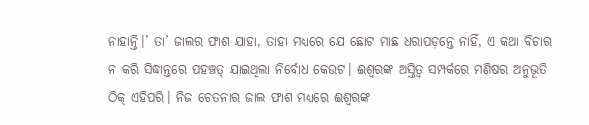ନାହାନ୍ତି।’ ତା’ ଜାଲର ଫାଶ ଯାହା, ତାହା ମଧ୍ୟରେ ଯେ ଛୋଟ ମାଛ ଧରାପଡ଼ନ୍ତେ ନାହିଁ, ଏ କଥା ବିଚାର ନ କରି ସିଦ୍ଧାନ୍ତରେ ପହଞ୍ଚତ୍ ଯାଇଥିଲା ନିର୍ବୋଧ କେଉଟ। ଈଶ୍ୱରଙ୍କ ଅସ୍ତିତ୍ୱ ସମ୍ପର୍କରେ ମଣିଷର ଅନୁଭୂତି ଠିକ୍‌ ଏହିପରି। ନିଜ ଚେତନାର ଜାଲ ଫାଶ ମଧ୍ୟରେ ଈଶ୍ୱରଙ୍କ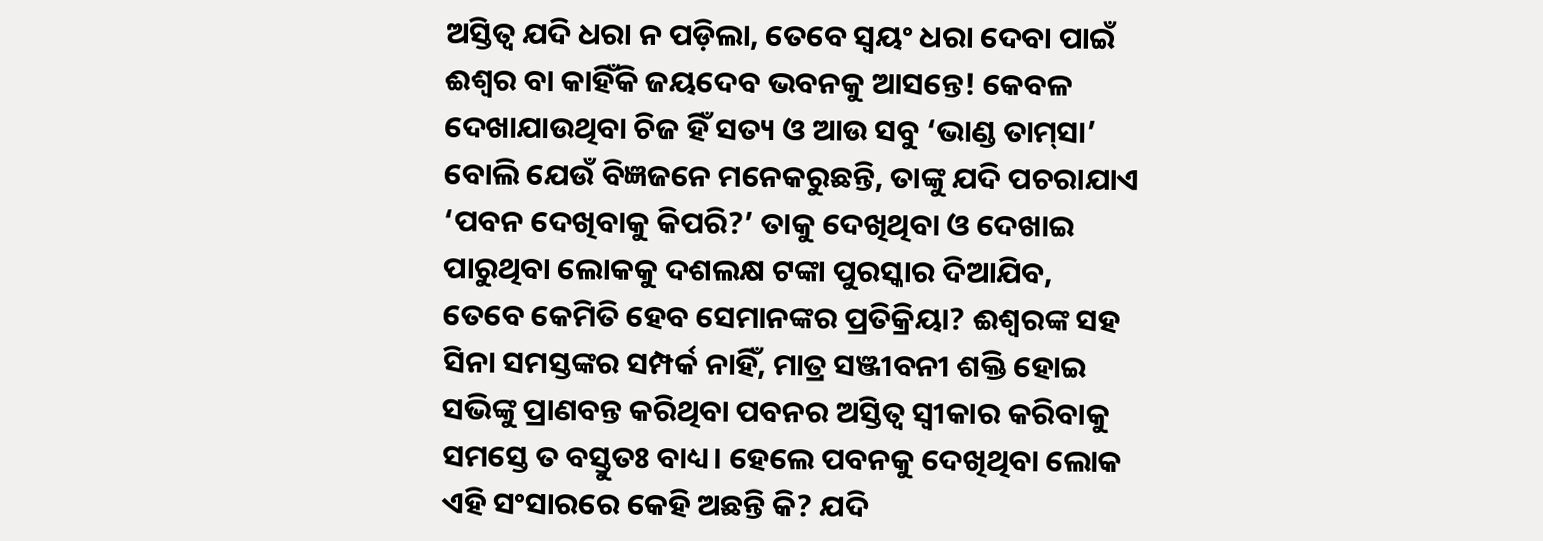ଅସ୍ତିତ୍ୱ ଯଦି ଧରା ନ ପଡ଼ିଲା, ତେବେ ସ୍ବୟଂ ଧରା ଦେବା ପାଇଁ ଈଶ୍ୱର ବା କାହିଁକି ଜୟଦେବ ଭବନକୁ ଆସନ୍ତେ! କେବଳ ଦେଖାଯାଉଥିବା ଚିଜ ହିଁ ସତ୍ୟ ଓ ଆଉ ସବୁ ‘ଭାଣ୍ଡ ତାମ୍‌ସା’ ବୋଲି ଯେଉଁ ବିଜ୍ଞଜନେ ମନେକରୁଛନ୍ତି, ତାଙ୍କୁ ଯଦି ପଚରାଯାଏ ‘ପବନ ଦେଖିବାକୁ କିପରି?’ ତାକୁ ଦେଖିଥିବା ଓ ଦେଖାଇ ପାରୁଥିବା ଲୋକକୁ ଦଶଲକ୍ଷ ଟଙ୍କା ପୁରସ୍କାର ଦିଆଯିବ, ତେବେ କେମିତି ହେବ ସେମାନଙ୍କର ପ୍ରତିକ୍ରିୟା? ଈଶ୍ୱରଙ୍କ ସହ ସିନା ସମସ୍ତଙ୍କର ସମ୍ପର୍କ ନାହିଁ, ମାତ୍ର ସଞ୍ଜୀବନୀ ଶକ୍ତି ହୋଇ ସଭିଙ୍କୁ ପ୍ରାଣବନ୍ତ କରିଥିବା ପବନର ଅସ୍ତିତ୍ୱ ସ୍ବୀକାର କରିବାକୁ ସମସ୍ତେ ତ ବସ୍ତୁତଃ ବାଧ୍ୟ। ହେଲେ ପବନକୁ ଦେଖିଥିବା ଲୋକ ଏହି ସଂସାରରେ କେହି ଅଛନ୍ତି କି? ଯଦି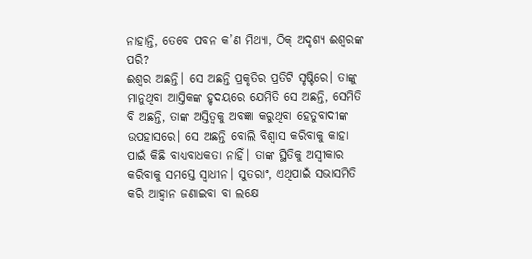ନାହାନ୍ତି, ତେବେ ପବନ କ’ଣ ମିଥ୍ୟା, ଠିକ୍‌ ଅଦୃଶ୍ୟ ଈଶ୍ୱରଙ୍କ ପରି?
ଈଶ୍ୱର ଅଛନ୍ତି। ସେ ଅଛନ୍ତି ପ୍ରକୃତିର ପ୍ରତିଟି ସୃଷ୍ଟିରେ। ତାଙ୍କୁ ମାନୁଥିବା ଆସ୍ତିକଙ୍କ ହୃଦୟରେ ଯେମିତି ସେ ଅଛନ୍ତି, ସେମିତି ବି ଅଛନ୍ତି, ତାଙ୍କ ଅସ୍ତିତ୍ୱକୁ ଅବଜ୍ଞା କରୁଥିବା ହେତୁବାଦୀଙ୍କ ଉପହାସରେ। ସେ ଅଛନ୍ତି ବୋଲି ବିଶ୍ୱାସ କରିବାକୁ କାହା ପାଇଁ କିଛି ବାଧ୍ୟବାଧକତା ନାହିଁ। ତାଙ୍କ ସ୍ଥିତିକୁ ଅସ୍ବୀକାର କରିବାକୁ ସମସ୍ତେ ସ୍ବାଧୀନ। ସୁତରାଂ, ଏଥିପାଇଁ ସଭାସମିତି କରି ଆହ୍ବାନ ଜଣାଇବା ବା ଲକ୍ଷେ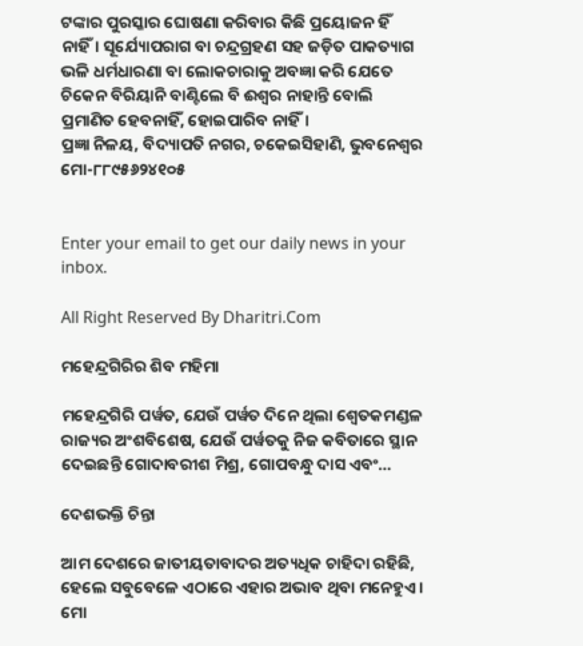ଟଙ୍କାର ପୁରସ୍କାର ଘୋଷଣା କରିବାର କିଛି ପ୍ରୟୋଜନ ହିଁ ନାହିଁ। ସୂର୍ଯ୍ୟୋପରାଗ ବା ଚନ୍ଦ୍ରଗ୍ରହଣ ସହ ଜଡ଼ିତ ପାକତ୍ୟାଗ ଭଳି ଧର୍ମଧାରଣା ବା ଲୋକଚାରାକୁ ଅବଜ୍ଞା କରି ଯେତେ ଚିକେନ ବିରିୟାନି ବାଣ୍ଟିଲେ ବି ଈଶ୍ୱର ନାହାନ୍ତି ବୋଲି ପ୍ରମାଣିତ ହେବନାହିଁ, ହୋଇପାରିବ ନାହିଁ।
ପ୍ରଜ୍ଞା ନିଳୟ, ବିଦ୍ୟାପତି ନଗର, ଚକେଇସିହାଣି, ଭୁବନେଶ୍ୱର
ମୋ-୮୮୯୫୬୨୪୧୦୫


Enter your email to get our daily news in your inbox.

All Right Reserved By Dharitri.Com

ମହେନ୍ଦ୍ରଗିରିର ଶିବ ମହିମା

ମହେନ୍ଦ୍ରଗିରି ପର୍ୱତ, ଯେଉଁ ପର୍ୱତ ଦିନେ ଥିଲା ଶ୍ୱେତକମଣ୍ଡଳ ରାଜ୍ୟର ଅଂଶବିଶେଷ, ଯେଉଁ ପର୍ୱତକୁ ନିଜ କବିତାରେ ସ୍ଥାନ ଦେଇଛନ୍ତି ଗୋଦାବରୀଶ ମିଶ୍ର, ଗୋପବନ୍ଧୁ ଦାସ ଏବଂ…

ଦେଶଭକ୍ତି ଚିନ୍ତା

ଆମ ଦେଶରେ ଜାତୀୟତାବାଦର ଅତ୍ୟଧିକ ଚାହିଦା ରହିଛି, ହେଲେ ସବୁବେଳେ ଏଠାରେ ଏହାର ଅଭାବ ଥିବା ମନେହୁଏ। ମୋ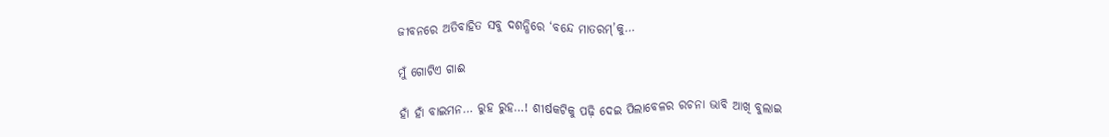ଜୀବନରେ ଅତିବାହିତ ସବୁ ଦଶନ୍ଧିରେ ‘ବନ୍ଦେ ମାତରମ୍‌’କୁ…

ମୁଁ ଗୋଟିଏ ଗାଈ

ହାଁ ହାଁ ବାଇମନ… ରୁହ ରୁହ…! ଶୀର୍ଷକଟିକୁ ପଢ଼ି ଦେଇ ପିଲାବେଳର ରଚନା ଭାବି ଆଖି ବୁଲାଇ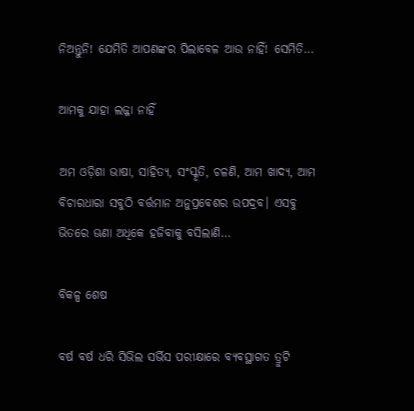ନିଅନ୍ତୁନି! ଯେମିତି ଆପଣଙ୍କର ପିଲାବେଳ ଆଉ ନାହିଁ! ସେମିତି…

ଆମକୁ ଯାହା ଲଜ୍ଜା ନାହିଁ

ଅମ ଓଡ଼ିଶା ଭାଷା, ସାହିତ୍ୟ, ସଂସ୍କୃତି, ଚଳଣି, ଆମ ଖାଦ୍ୟ, ଆମ ବିଚାରଧାରା ସବୁଠି ବର୍ତ୍ତମାନ ଅନୁପ୍ରବେଶର ଉପଦ୍ରବ। ଏସବୁ ଭିତରେ ଊଣା ଅଧିକେ ହଜିବାକୁ ବସିଲାଣି…

ବିକଳ୍ପ ଶେଷ

ବର୍ଷ ବର୍ଷ ଧରି ସିଭିଲ ସର୍ଭିସ ପରୀକ୍ଷାରେ ବ୍ୟବସ୍ଥାଗତ ତ୍ରୁଟି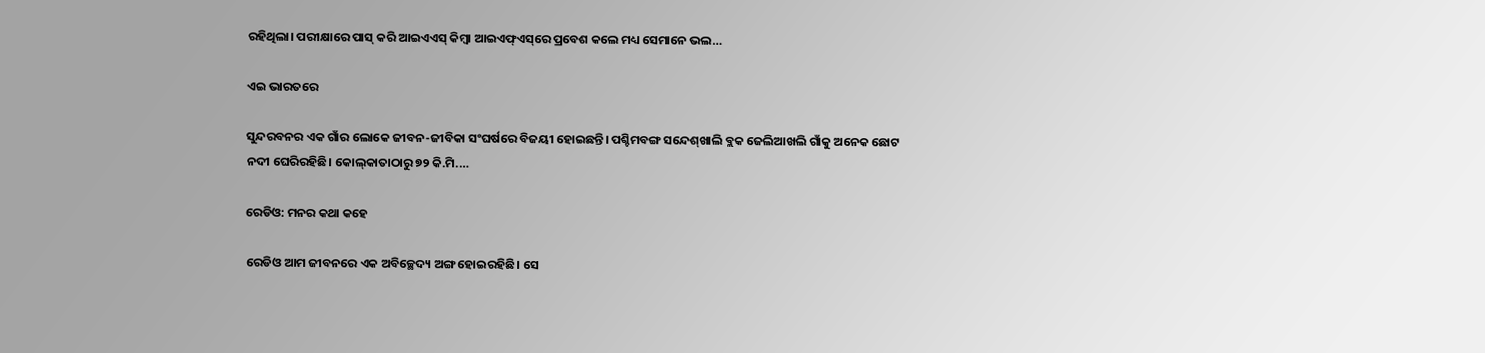ରହିଥିଲା। ପରୀକ୍ଷାରେ ପାସ୍‌ କରି ଆଇଏଏସ୍‌ କିମ୍ବା ଆଇଏଫ୍‌ଏସ୍‌ରେ ପ୍ରବେଶ କଲେ ମଧ୍ୟ ସେମାନେ ଭଲ…

ଏଇ ଭାରତରେ

ସୁନ୍ଦରବନର ଏକ ଗାଁର ଲୋକେ ଜୀବନ-ଜୀବିକା ସଂଘର୍ଷରେ ବିଜୟୀ ହୋଇଛନ୍ତି। ପଶ୍ଚିମବଙ୍ଗ ସନ୍ଦେଶ୍‌ଖାଲି ବ୍ଲକ ଜେଲିଆଖଲି ଗାଁକୁ ଅନେକ ଛୋଟ ନଦୀ ଘେରିରହିଛି। କୋଲ୍‌କାତାଠାରୁ ୭୨ କି.ମି.…

ରେଡିଓ: ମନର କଥା କହେ

ରେଡିଓ ଆମ ଜୀବନରେ ଏକ ଅବିଚ୍ଛେଦ୍ୟ ଅଙ୍ଗ ହୋଇରହିଛି। ସେ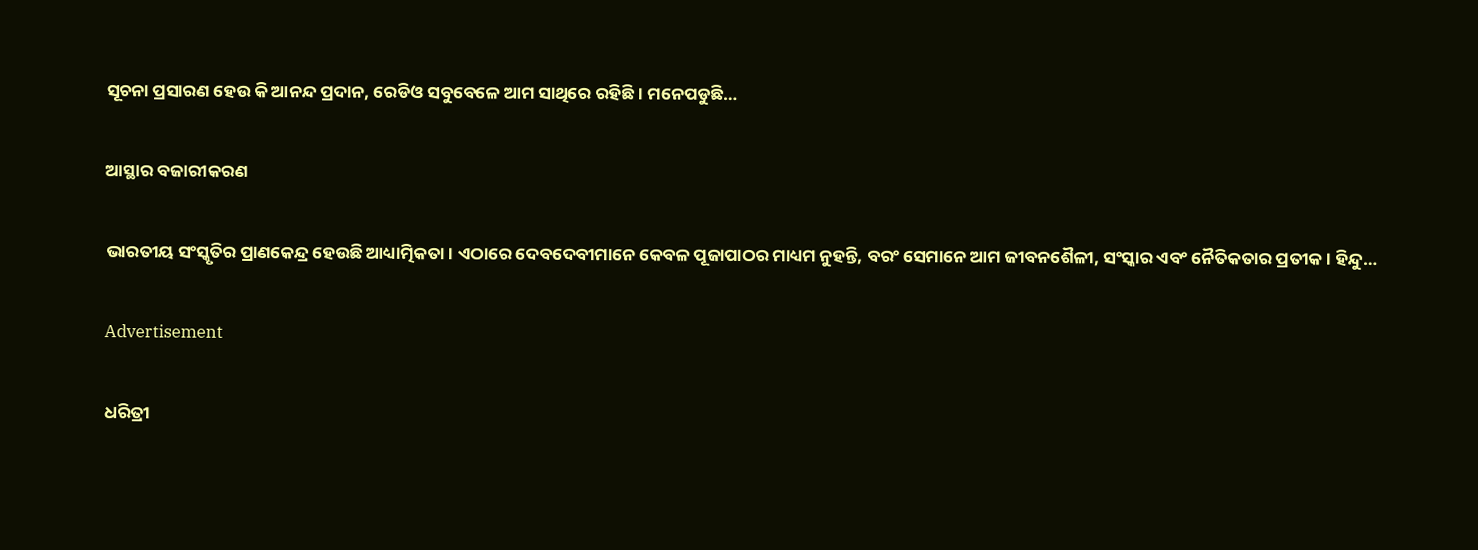ସୂଚନା ପ୍ରସାରଣ ହେଉ କି ଆନନ୍ଦ ପ୍ରଦାନ, ରେଡିଓ ସବୁବେଳେ ଆମ ସାଥିରେ ରହିଛି। ମନେପଡୁଛି…

ଆସ୍ଥାର ବଜାରୀକରଣ

ଭାରତୀୟ ସଂସ୍କୃତିର ପ୍ରାଣକେନ୍ଦ୍ର ହେଉଛି ଆଧ୍ୟାତ୍ମିକତା। ଏଠାରେ ଦେବଦେବୀମାନେ କେବଳ ପୂଜାପାଠର ମାଧ୍ୟମ ନୁହନ୍ତି, ବରଂ ସେମାନେ ଆମ ଜୀବନଶୈଳୀ, ସଂସ୍କାର ଏବଂ ନୈତିକତାର ପ୍ରତୀକ। ହିନ୍ଦୁ…

Advertisement

ଧରିତ୍ରୀ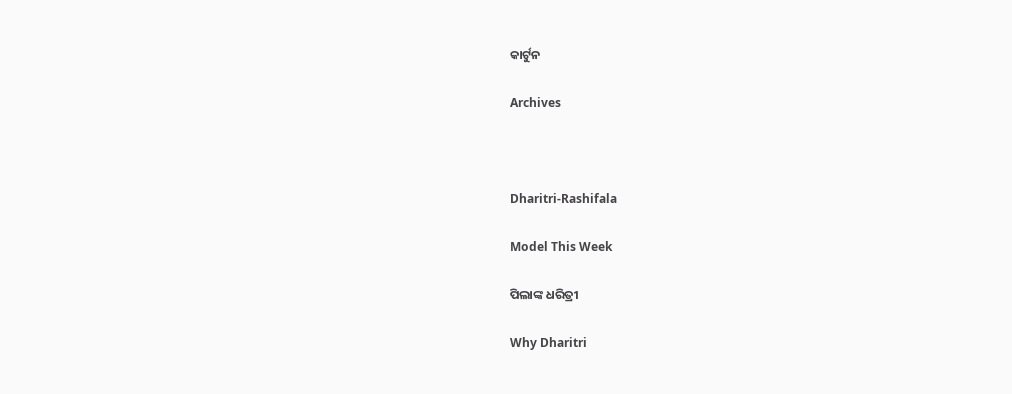କାର୍ଟୁନ

Archives



Dharitri-Rashifala

Model This Week

ପିଲାଙ୍କ ଧରିତ୍ରୀ

Why Dharitri